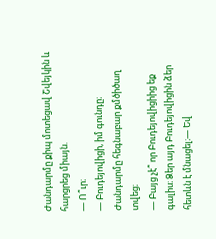Ժանդարմը քիպ մոտեցավ Շվեյկին և հարցրեց միայն.
― Ո՞ւր։
— Բուդեյովիցի, իմ գունդը։
Ժանդարմը հեգնաբար քմծիծաղ տվեց։
― Բայց չէ՞ որ Բուդեյովիցիից եք գալիս։ Ձեր այդ Բուդեյովիցին ձեր հետևն է մնացել։— Եվ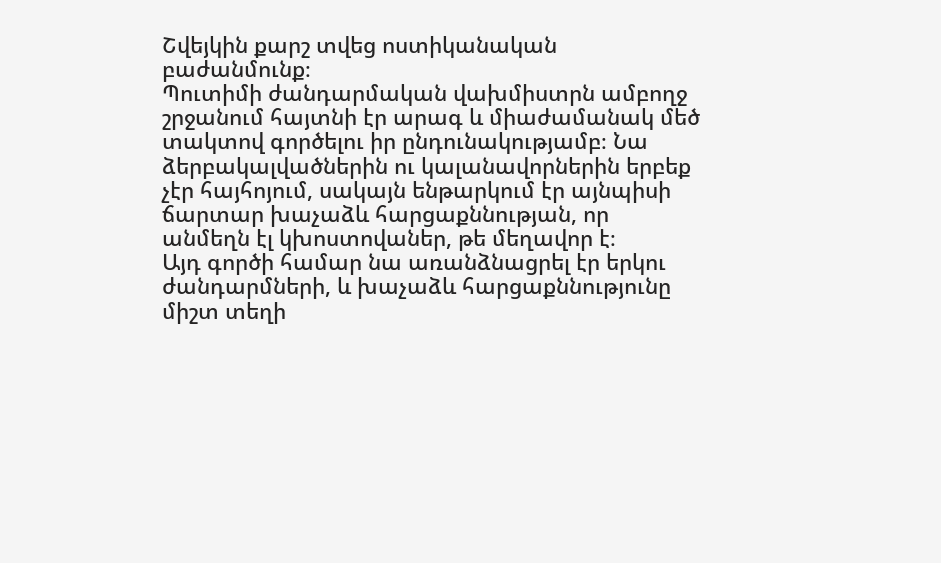Շվեյկին քարշ տվեց ոստիկանական բաժանմունք։
Պուտիմի ժանդարմական վախմիստրն ամբողջ շրջանում հայտնի էր արագ և միաժամանակ մեծ տակտով գործելու իր ընդունակությամբ։ Նա ձերբակալվածներին ու կալանավորներին երբեք չէր հայհոյում, սակայն ենթարկում էր այնպիսի ճարտար խաչաձև հարցաքննության, որ անմեղն էլ կխոստովաներ, թե մեղավոր է։
Այդ գործի համար նա առանձնացրել էր երկու ժանդարմների, և խաչաձև հարցաքննությունը միշտ տեղի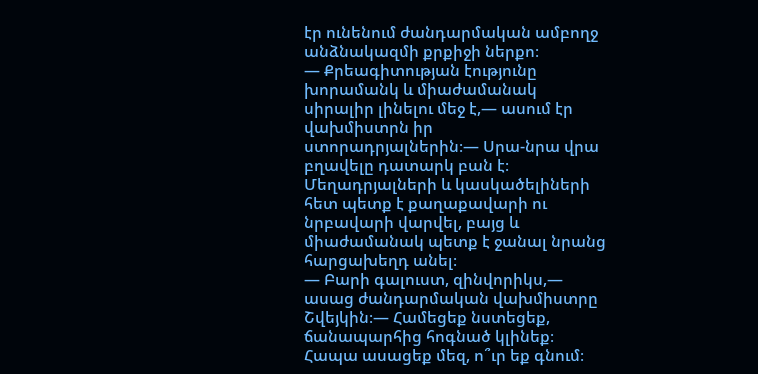էր ունենում ժանդարմական ամբողջ անձնակազմի քրքիջի ներքո։
— Քրեագիտության էությունը խորամանկ և միաժամանակ սիրալիր լինելու մեջ է,— ասում էր վախմիստրն իր ստորադրյալներին։— Սրա-նրա վրա բղավելը դատարկ բան է։ Մեղադրյալների և կասկածելիների հետ պետք է քաղաքավարի ու նրբավարի վարվել, բայց և միաժամանակ պետք է ջանալ նրանց հարցախեղդ անել։
— Բարի գալուստ, զինվորիկս,— ասաց ժանդարմական վախմիստրը Շվեյկին։— Համեցեք նստեցեք, ճանապարհից հոգնած կլինեք։ Հապա ասացեք մեզ, ո՞ւր եք գնում։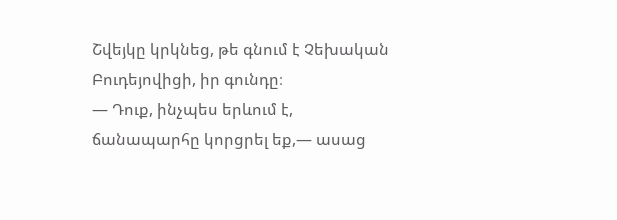Շվեյկը կրկնեց, թե գնում է Չեխական Բուդեյովիցի, իր գունդը։
― Դուք, ինչպես երևում է, ճանապարհը կորցրել եք,— ասաց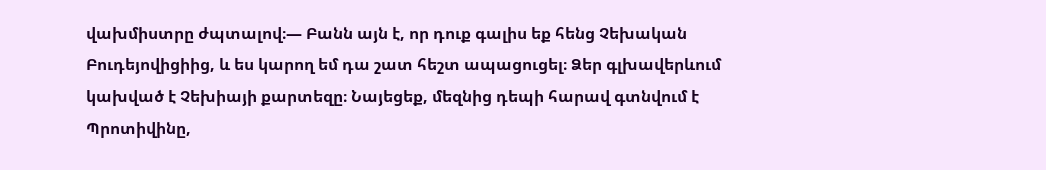վախմիստրը ժպտալով։— Բանն այն է, որ դուք գալիս եք հենց Չեխական Բուդեյովիցիից, և ես կարող եմ դա շատ հեշտ ապացուցել։ Ձեր գլխավերևում կախված է Չեխիայի քարտեզը։ Նայեցեք, մեզնից դեպի հարավ գտնվում է Պրոտիվինը,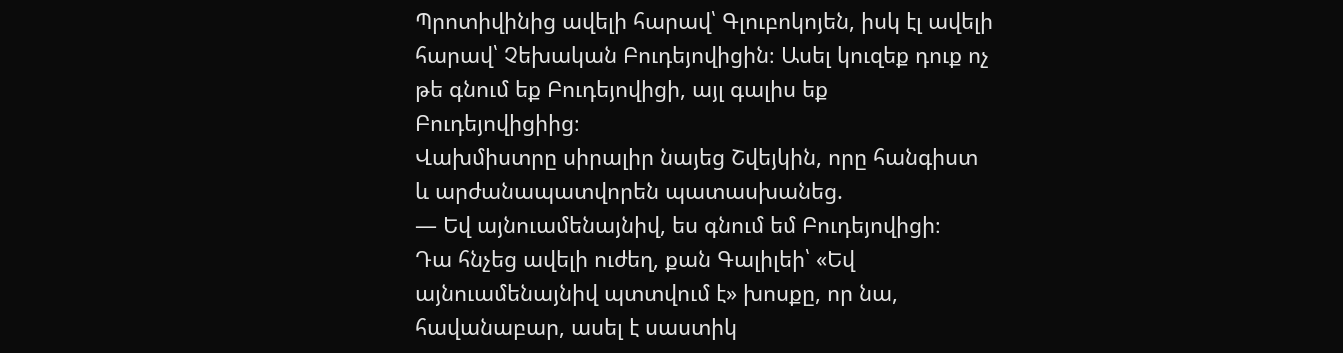Պրոտիվինից ավելի հարավ՝ Գլուբոկոյեն, իսկ էլ ավելի հարավ՝ Չեխական Բուդեյովիցին։ Ասել կուզեք դուք ոչ թե գնում եք Բուդեյովիցի, այլ գալիս եք Բուդեյովիցիից։
Վախմիստրը սիրալիր նայեց Շվեյկին, որը հանգիստ և արժանապատվորեն պատասխանեց.
― Եվ այնուամենայնիվ, ես գնում եմ Բուդեյովիցի։
Դա հնչեց ավելի ուժեղ, քան Գալիլեի՝ «Եվ այնուամենայնիվ պտտվում է» խոսքը, որ նա, հավանաբար, ասել է սաստիկ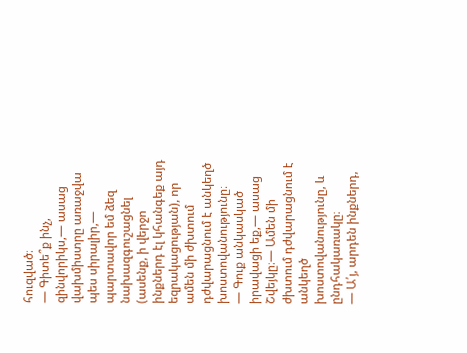հուզված։
— Գիտե՞ք ինչ, զինվորիկս,— ասաց վախմիստրը առաջվա պես սիրալիր,— պարտավոր եմ ձեզ նախազգուշացնել (ասենք, ի վերջո ինքներդ էլ կհանգեք այդ եզրակացության), որ ամեն մի ժխտում դժվարացնում է անկեղծ խոստովանությունը։
— Գուք անկասկած իրավացի եք,— ասաց Շվեյկը։— Ամեն մի ժխտում դժվարացնում է անկեղծ խոստովանությունը, և ընդհակառակը։
— Ա՛յ, արդեն ինքներդ,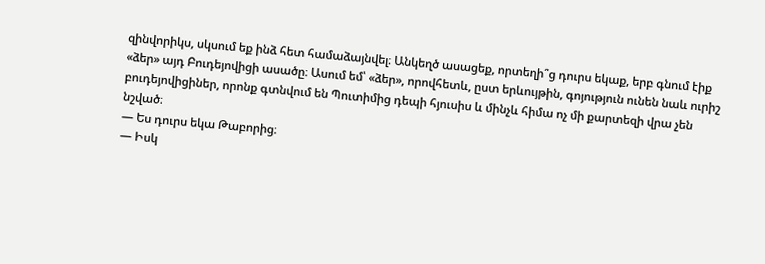զինվորիկս, սկսում եք ինձ հետ համաձայնվել։ Անկեղծ ասացեք, որտեղի՞ց դուրս եկաք, երբ գնում էիք «ձեր» այդ Բուդեյովիցի ասածը։ Ասում եմ՝ «ձեր», որովհետև, ըստ երևույթին, գոյություն ունեն նաև ուրիշ բուդեյովիցիներ, որոնք գտնվում են Պուտիմից դեպի հյուսիս և մինչև հիմա ոչ մի քարտեզի վրա չեն նշված։
— Ես դուրս եկա Թաբորից։
— Իսկ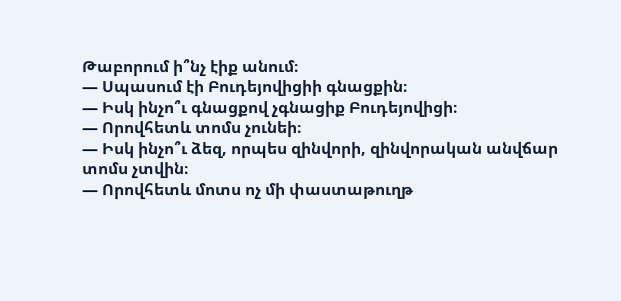Թաբորում ի՞նչ էիք անում։
— Սպասում էի Բուդեյովիցիի գնացքին։
— Իսկ ինչո՞ւ գնացքով չգնացիք Բուդեյովիցի։
— Որովհետև տոմս չունեի։
— Իսկ ինչո՞ւ ձեզ, որպես զինվորի, զինվորական անվճար տոմս չտվին։
— Որովհետև մոտս ոչ մի փաստաթուղթ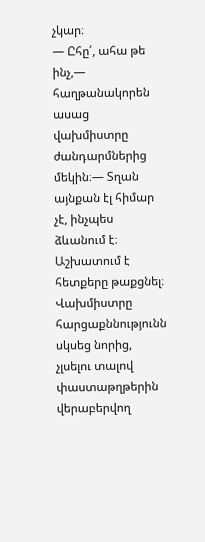չկար։
— Ըհը՛, ահա թե ինչ,— հաղթանակորեն ասաց վախմիստրը ժանդարմներից մեկին։— Տղան այնքան էլ հիմար չէ, ինչպես ձևանում է։ Աշխատում է հետքերը թաքցնել։
Վախմիստրը հարցաքննությունն սկսեց նորից, չլսելու տալով փաստաթղթերին վերաբերվող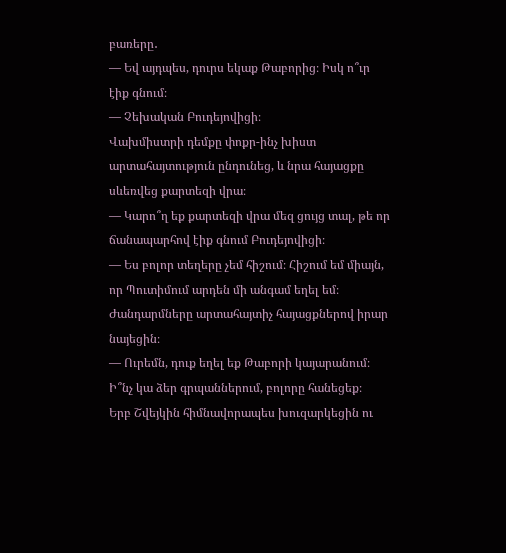բառերը․
― Եվ այդպես, դուրս եկաք Թաբորից։ Իսկ ո՞ւր էիք գնում։
— Չեխական Բուդեյովիցի։
Վախմիստրի դեմքը փոքր-ինչ խիստ արտահայտություն ընդունեց, և նրա հայացքը սևեռվեց քարտեզի վրա։
— Կարո՞ղ եք քարտեզի վրա մեզ ցույց տալ, թե որ ճանապարհով էիք գնում Բուդեյովիցի։
— Ես բոլոր տեղերը չեմ հիշում։ Հիշում եմ միայն, որ Պուտիմում արդեն մի անգամ եղել եմ։
Ժանդարմները արտահայտիչ հայացքներով իրար նայեցին։
— Ուրեմն, դուք եղել եք Թաբորի կայարանում։ Ի՞նչ կա ձեր գրպաններում, բոլորը հանեցեք։
Երբ Շվեյկին հիմնավորապես խուզարկեցին ու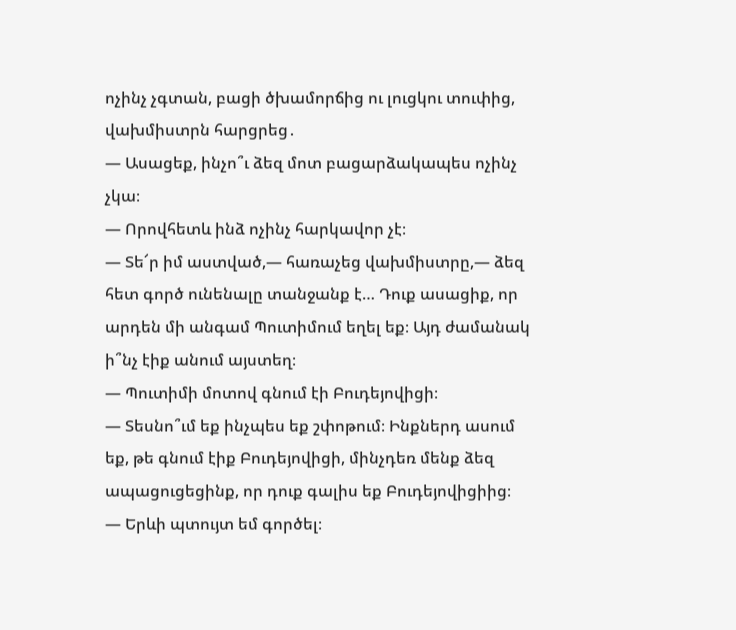ոչինչ չգտան, բացի ծխամորճից ու լուցկու տուփից, վախմիստրն հարցրեց․
— Ասացեք, ինչո՞ւ ձեզ մոտ բացարձակապես ոչինչ չկա։
— Որովհետև ինձ ոչինչ հարկավոր չէ։
— Տե՜ր իմ աստված,— հառաչեց վախմիստրը,— ձեզ հետ գործ ունենալը տանջանք է… Դուք ասացիք, որ արդեն մի անգամ Պուտիմում եղել եք։ Այդ ժամանակ ի՞նչ էիք անում այստեղ։
— Պուտիմի մոտով գնում էի Բուդեյովիցի։
— Տեսնո՞ւմ եք ինչպես եք շփոթում։ Ինքներդ ասում եք, թե գնում էիք Բուդեյովիցի, մինչդեռ մենք ձեզ ապացուցեցինք, որ դուք գալիս եք Բուդեյովիցիից։
— Երևի պտույտ եմ գործել։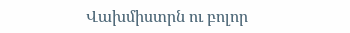Վախմիստրն ու բոլոր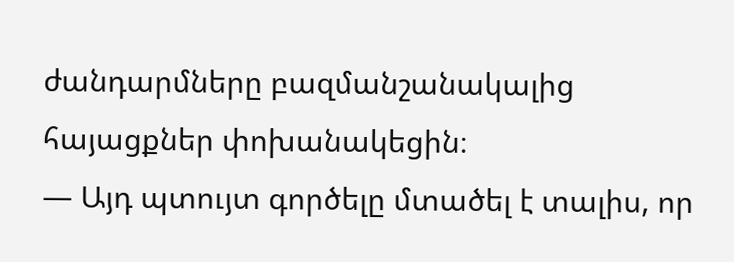ժանդարմները բազմանշանակալից հայացքներ փոխանակեցին։
— Այդ պտույտ գործելը մտածել է տալիս, որ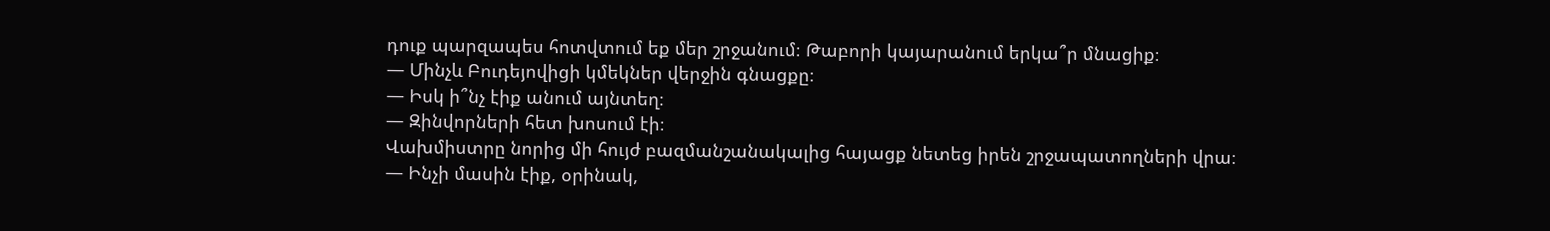դուք պարզապես հոտվտում եք մեր շրջանում։ Թաբորի կայարանում երկա՞ր մնացիք։
— Մինչև Բուդեյովիցի կմեկներ վերջին գնացքը։
— Իսկ ի՞նչ էիք անում այնտեղ։
— Զինվորների հետ խոսում էի։
Վախմիստրը նորից մի հույժ բազմանշանակալից հայացք նետեց իրեն շրջապատողների վրա։
— Ինչի մասին էիք, օրինակ,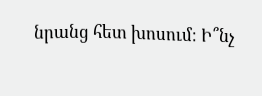նրանց հետ խոսում։ Ի՞նչ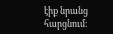էիք նրանց հարցնում։